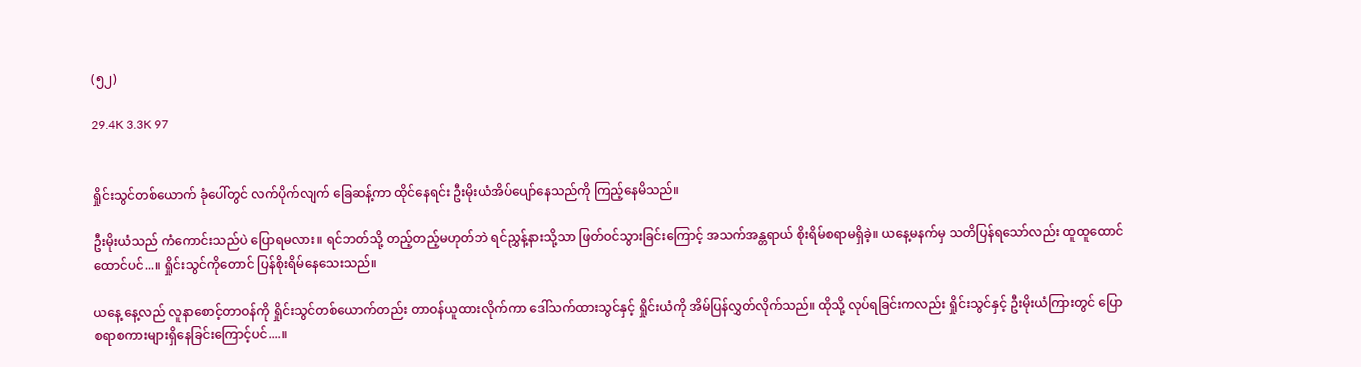(၅၂)

29.4K 3.3K 97


ရှိုင်းသွင်တစ်ယောက် ခုံပေါ်တွင် လက်ပိုက်လျက် ခြေဆန့်ကာ ထိုင်နေရင်း ဦးမိုးယံအိပ်ပျော်နေသည်ကို ကြည့်နေမိသည်။

ဦးမိုးယံသည် ကံကောင်းသည်ပဲ ပြောရမလား။ ရင်ဘတ်သို့ တည့်တည့်မဟုတ်ဘဲ ရင်ညွှန့်နားသို့သာ ဖြတ်ဝင်သွားခြင်းကြောင့် အသက်အန္တရာယ် စိုးရိမ်စရာမရှိခဲ့။ ယနေ့မနက်မှ သတိပြန်ရသော်လည်း ထူထူထောင်ထောင်ပင်...။ ရှိုင်းသွင်ကိုတောင် ပြန်စိုးရိမ်နေသေးသည်။

ယနေ့ နေ့လည် လူနာစောင့်တာဝန်ကို ရှိုင်းသွင်တစ်ယောက်တည်း တာဝန်ယူထားလိုက်ကာ ဒေါ်သက်ထားသွင်နှင့် ရှိုင်းယံကို အိမ်ပြန်လွှတ်လိုက်သည်။ ထိုသို့ လုပ်ရခြင်းကလည်း ရှိုင်းသွင်နှင့် ဦးမိုးယံကြားတွင် ပြောစရာစကားများရှိနေခြင်းကြောင့်ပင်....။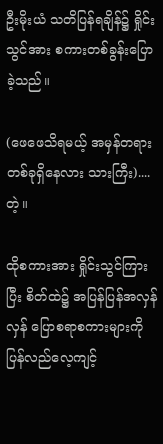ဦးမိုးယံ သတိပြန်ရချိန်၌ ရှိုင်းသွင်အား စကားတစ်ခွန်းပြောခဲ့သည်။

(ဖေဖေသိရမယ့် အမှန်တရားတစ်ခုရှိနေလား သားကြီး)....တဲ့။

ထိုစကားအား ရှိုင်းသွင်ကြားပြီး စိတ်ထဲ၌ အပြန်ပြန်အလှန်လှန် ပြောစရာစကားများကို ပြန်လည်လေ့ကျင့်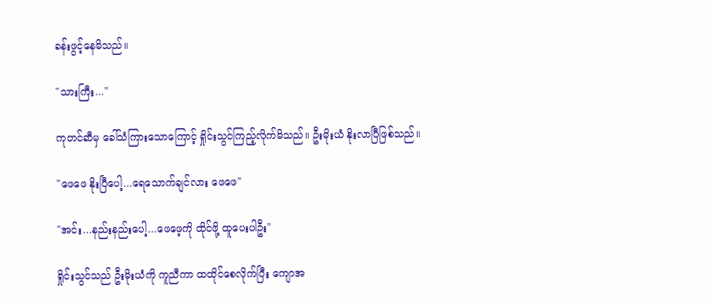ခန်းဖွင့်နေမိသည်။

"သားကြီး..."

ကုတင်ဆီမှ ခေါ်သံကြားသောကြောင့် ရှိုင်းသွင်ကြည့်လိုက်မိသည်။ ဦးမိုးယံ နိုးလာပြီဖြစ်သည်။

"ဖေဖေ နိုးပြီပေါ့...ရေသောက်ချင်လား ဖေဖေ"

"အင်း...နည်းနည်းပေါ့...ဖေဖေ့ကို ထိုင်ဖို့ ထူပေးပါဦး"

ရှိုင်းသွင်သည် ဦးမိုးယံကို ကူညီကာ ထထိုင်စေလိုက်ပြီး ကျောအ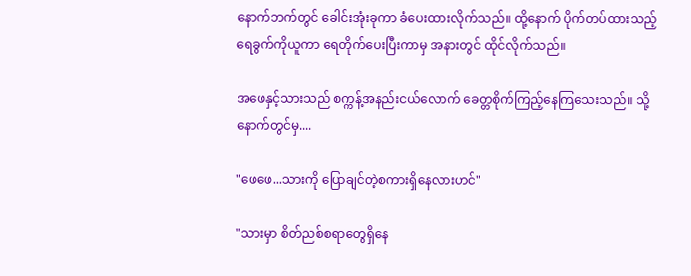နောက်ဘက်တွင် ခေါင်းအုံးခုကာ ခံပေးထားလိုက်သည်။ ထို့နောက် ပိုက်တပ်ထားသည့် ရေခွက်ကိုယူကာ ရေတိုက်ပေးပြီးကာမှ အနားတွင် ထိုင်လိုက်သည်။

အဖေနှင့်သားသည် စက္ကန့်အနည်းငယ်လောက် ခေတ္တစိုက်ကြည့်နေကြသေးသည်။ သို့နောက်တွင်မှ....

"ဖေဖေ...သားကို ပြောချင်တဲ့စကားရှိနေလားဟင်"

"သားမှာ စိတ်ညစ်စရာတွေရှိနေ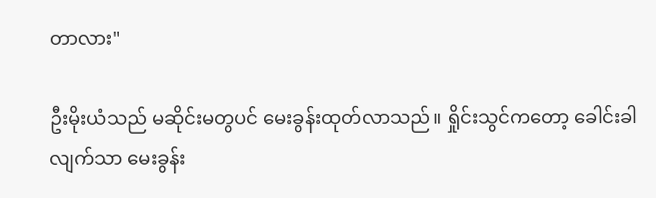တာလား"

ဦးမိုးယံသည် မဆိုင်းမတွပင် မေးခွန်းထုတ်လာသည်။ ရှိုင်းသွင်ကတော့ ခေါင်းခါလျက်သာ မေးခွန်း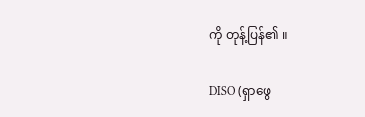ကို တုန့်ပြန်၏ ။

DISO (ရှာဖွေ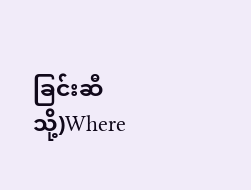ခြင်းဆီသို့)Where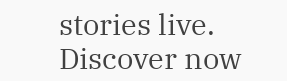stories live. Discover now